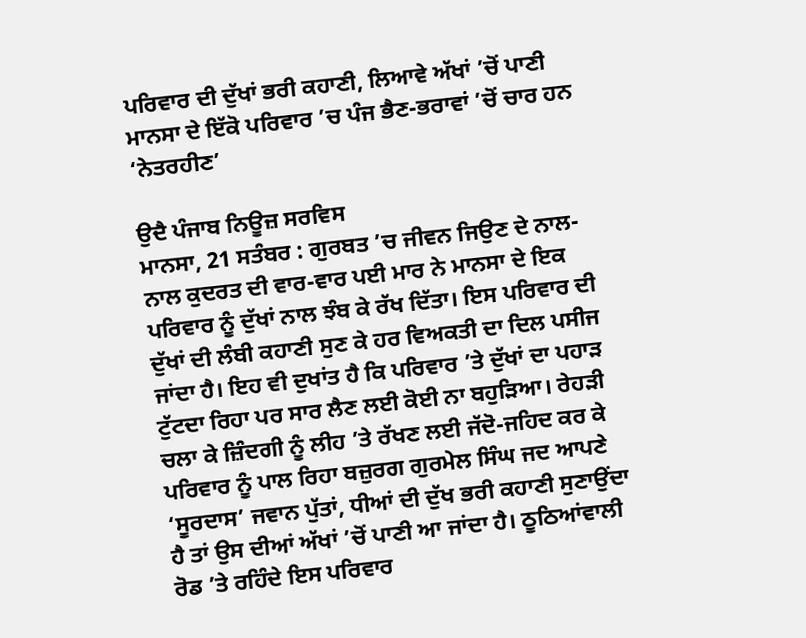ਪਰਿਵਾਰ ਦੀ ਦੁੱਖਾਂ ਭਰੀ ਕਹਾਣੀ, ਲਿਆਵੇ ਅੱਖਾਂ ’ਚੋਂ ਪਾਣੀ
ਮਾਨਸਾ ਦੇ ਇੱਕੋ ਪਰਿਵਾਰ ’ਚ ਪੰਜ ਭੈਣ-ਭਰਾਵਾਂ ’ਚੋਂ ਚਾਰ ਹਨ ‘ਨੇਤਰਹੀਣ’

ਉਦੈ ਪੰਜਾਬ ਨਿਊਜ਼ ਸਰਵਿਸ
ਮਾਨਸਾ, 21 ਸਤੰਬਰ : ਗੁਰਬਤ ’ਚ ਜੀਵਨ ਜਿਉਣ ਦੇ ਨਾਲ-ਨਾਲ ਕੁਦਰਤ ਦੀ ਵਾਰ-ਵਾਰ ਪਈ ਮਾਰ ਨੇ ਮਾਨਸਾ ਦੇ ਇਕ ਪਰਿਵਾਰ ਨੂੰ ਦੁੱਖਾਂ ਨਾਲ ਝੰਬ ਕੇ ਰੱਖ ਦਿੱਤਾ। ਇਸ ਪਰਿਵਾਰ ਦੀ ਦੁੱਖਾਂ ਦੀ ਲੰਬੀ ਕਹਾਣੀ ਸੁਣ ਕੇ ਹਰ ਵਿਅਕਤੀ ਦਾ ਦਿਲ ਪਸੀਜ ਜਾਂਦਾ ਹੈ। ਇਹ ਵੀ ਦੁਖਾਂਤ ਹੈ ਕਿ ਪਰਿਵਾਰ ’ਤੇ ਦੁੱਖਾਂ ਦਾ ਪਹਾੜ ਟੁੱਟਦਾ ਰਿਹਾ ਪਰ ਸਾਰ ਲੈਣ ਲਈ ਕੋਈ ਨਾ ਬਹੁੜਿਆ। ਰੇਹੜੀ ਚਲਾ ਕੇ ਜ਼ਿੰਦਗੀ ਨੂੰ ਲੀਹ ’ਤੇ ਰੱਖਣ ਲਈ ਜੱਦੋ-ਜਹਿਦ ਕਰ ਕੇ ਪਰਿਵਾਰ ਨੂੰ ਪਾਲ ਰਿਹਾ ਬਜ਼ੁਰਗ ਗੁਰਮੇਲ ਸਿੰਘ ਜਦ ਆਪਣੇ ‘ਸੂਰਦਾਸ’ ਜਵਾਨ ਪੁੱਤਾਂ, ਧੀਆਂ ਦੀ ਦੁੱਖ ਭਰੀ ਕਹਾਣੀ ਸੁਣਾਉਂਦਾ ਹੈ ਤਾਂ ਉਸ ਦੀਆਂ ਅੱਖਾਂ ’ਚੋਂ ਪਾਣੀ ਆ ਜਾਂਦਾ ਹੈ। ਠੂਠਿਆਂਵਾਲੀ ਰੋਡ ’ਤੇ ਰਹਿੰਦੇ ਇਸ ਪਰਿਵਾਰ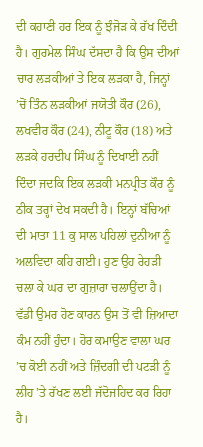ਦੀ ਕਹਾਣੀ ਹਰ ਇਕ ਨੂੰ ਝੰਜੋੜ ਕੇ ਰੱਖ ਦਿੰਦੀ ਹੈ। ਗੁਰਮੇਲ ਸਿੰਘ ਦੱਸਦਾ ਹੈ ਕਿ ਉਸ ਦੀਆਂ ਚਾਰ ਲੜਕੀਆਂ ਤੇ ਇਕ ਲੜਕਾ ਹੈ, ਜਿਨ੍ਹਾਂ ’ਚੋਂ ਤਿੰਨ ਲੜਕੀਆਂ ਜਯੋਤੀ ਕੌਰ (26), ਲਖਵੀਰ ਕੌਰ (24), ਨੀਟੂ ਕੌਰ (18) ਅਤੇ ਲੜਕੇ ਹਰਦੀਪ ਸਿੰਘ ਨੂੰ ਦਿਖਾਈ ਨਹੀਂ ਦਿੰਦਾ ਜਦਕਿ ਇਕ ਲੜਕੀ ਮਨਪ੍ਰੀਤ ਕੌਰ ਨੂੰ ਠੀਕ ਤਰ੍ਹਾਂ ਦੇਖ ਸਕਦੀ ਹੈ। ਇਨ੍ਹਾਂ ਬੱਚਿਆਂ ਦੀ ਮਾਤਾ 11 ਕੁ ਸਾਲ ਪਹਿਲਾਂ ਦੁਨੀਆ ਨੂੰ ਅਲਵਿਦਾ ਕਹਿ ਗਈ। ਹੁਣ ਉਹ ਰੇਹੜੀ ਚਲਾ ਕੇ ਘਰ ਦਾ ਗੁਜ਼ਾਰਾ ਚਲਾਉਂਦਾ ਹੈ। ਵੱਡੀ ਉਮਰ ਹੋਣ ਕਾਰਨ ਉਸ ਤੋਂ ਵੀ ਜ਼ਿਆਦਾ ਕੰਮ ਨਹੀਂ ਹੁੰਦਾ। ਹੋਰ ਕਮਾਉਣ ਵਾਲਾ ਘਰ ’ਚ ਕੋਈ ਨਹੀਂ ਅਤੇ ਜ਼ਿੰਦਗੀ ਦੀ ਪਟੜੀ ਨੂੰ ਲੀਹ ’ਤੇ ਰੱਖਣ ਲਈ ਜੱਦੋਜਹਿਦ ਕਰ ਰਿਹਾ ਹੈ।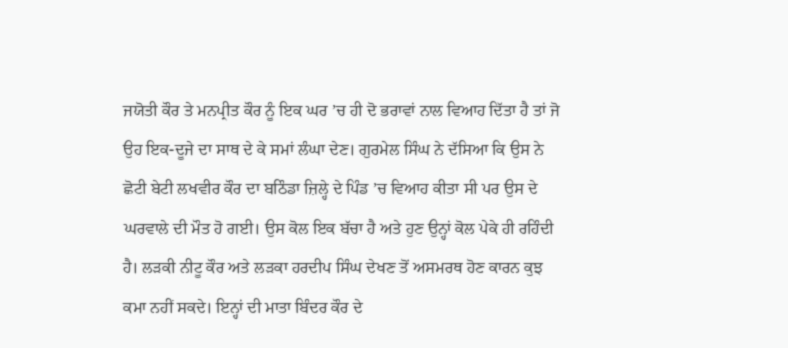ਜਯੋਤੀ ਕੌਰ ਤੇ ਮਨਪ੍ਰੀਤ ਕੌਰ ਨੂੰ ਇਕ ਘਰ ’ਚ ਹੀ ਦੋ ਭਰਾਵਾਂ ਨਾਲ ਵਿਆਹ ਦਿੱਤਾ ਹੈ ਤਾਂ ਜੋ ਉਹ ਇਕ-ਦੂਜੇ ਦਾ ਸਾਥ ਦੇ ਕੇ ਸਮਾਂ ਲੰਘਾ ਦੇਣ। ਗੁਰਮੇਲ ਸਿੰਘ ਨੇ ਦੱਸਿਆ ਕਿ ਉਸ ਨੇ ਛੋਟੀ ਬੇਟੀ ਲਖਵੀਰ ਕੌਰ ਦਾ ਬਠਿੰਡਾ ਜ਼ਿਲ੍ਹੇ ਦੇ ਪਿੰਡ ’ਚ ਵਿਆਹ ਕੀਤਾ ਸੀ ਪਰ ਉਸ ਦੇ ਘਰਵਾਲੇ ਦੀ ਮੌਤ ਹੋ ਗਈ। ਉਸ ਕੋਲ ਇਕ ਬੱਚਾ ਹੈ ਅਤੇ ਹੁਣ ਉਨ੍ਹਾਂ ਕੋਲ ਪੇਕੇ ਹੀ ਰਹਿੰਦੀ ਹੈ। ਲੜਕੀ ਨੀਟੂ ਕੌਰ ਅਤੇ ਲੜਕਾ ਹਰਦੀਪ ਸਿੰਘ ਦੇਖਣ ਤੋਂ ਅਸਮਰਥ ਹੋਣ ਕਾਰਨ ਕੁਝ ਕਮਾ ਨਹੀਂ ਸਕਦੇ। ਇਨ੍ਹਾਂ ਦੀ ਮਾਤਾ ਬਿੰਦਰ ਕੌਰ ਦੇ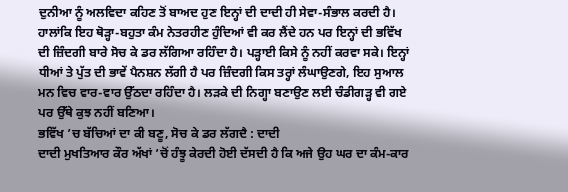ਦੁਨੀਆ ਨੂੰ ਅਲਵਿਦਾ ਕਹਿਣ ਤੋਂ ਬਾਅਦ ਹੁਣ ਇਨ੍ਹਾਂ ਦੀ ਦਾਦੀ ਹੀ ਸੇਵਾ-ਸੰਭਾਲ ਕਰਦੀ ਹੈ। ਹਾਲਾਂਕਿ ਇਹ ਥੋੜ੍ਹਾ-ਬਹੁਤਾ ਕੰਮ ਨੇਤਰਹੀਣ ਹੁੰਦਿਆਂ ਵੀ ਕਰ ਲੈਂਦੇ ਹਨ ਪਰ ਇਨ੍ਹਾਂ ਦੀ ਭਵਿੱਖ ਦੀ ਜ਼ਿੰਦਗੀ ਬਾਰੇ ਸੋਚ ਕੇ ਡਰ ਲੱਗਿਆ ਰਹਿੰਦਾ ਹੈ। ਪੜ੍ਹਾਈ ਕਿਸੇ ਨੂੰ ਨਹੀਂ ਕਰਵਾ ਸਕੇ। ਇਨ੍ਹਾਂ ਧੀਆਂ ਤੇ ਪੁੱਤ ਦੀ ਭਾਵੇਂ ਪੈਨਸ਼ਨ ਲੱਗੀ ਹੈ ਪਰ ਜ਼ਿੰਦਗੀ ਕਿਸ ਤਰ੍ਹਾਂ ਲੰਘਾਉਣਗੇ, ਇਹ ਸੁਆਲ ਮਨ ਵਿਚ ਵਾਰ-ਵਾਰ ਉੱਠਦਾ ਰਹਿੰਦਾ ਹੈ। ਲੜਕੇ ਦੀ ਨਿਗ੍ਹਾ ਬਣਾਉਣ ਲਈ ਚੰਡੀਗੜ੍ਹ ਵੀ ਗਏ ਪਰ ਉੱਥੇ ਕੁਝ ਨਹੀਂ ਬਣਿਆ।
ਭਵਿੱਖ ’ਚ ਬੱਚਿਆਂ ਦਾ ਕੀ ਬਣੂ, ਸੋਚ ਕੇ ਡਰ ਲੱਗਦੈ : ਦਾਦੀ
ਦਾਦੀ ਮੁਖਤਿਆਰ ਕੌਰ ਅੱਖਾਂ ’ਚੋਂ ਹੰਝੂ ਕੇਰਦੀ ਹੋਈ ਦੱਸਦੀ ਹੈ ਕਿ ਅਜੇ ਉਹ ਘਰ ਦਾ ਕੰਮ-ਕਾਰ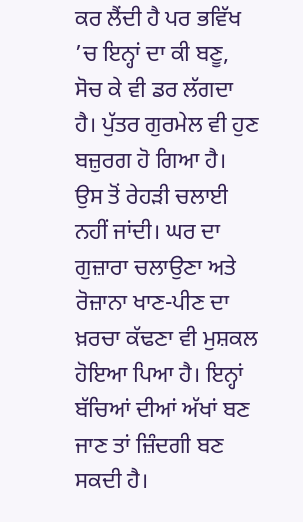ਕਰ ਲੈਂਦੀ ਹੈ ਪਰ ਭਵਿੱਖ ’ਚ ਇਨ੍ਹਾਂ ਦਾ ਕੀ ਬਣੂ, ਸੋਚ ਕੇ ਵੀ ਡਰ ਲੱਗਦਾ ਹੈ। ਪੁੱਤਰ ਗੁਰਮੇਲ ਵੀ ਹੁਣ ਬਜ਼ੁਰਗ ਹੋ ਗਿਆ ਹੈ। ਉਸ ਤੋਂ ਰੇਹੜੀ ਚਲਾਈ ਨਹੀਂ ਜਾਂਦੀ। ਘਰ ਦਾ ਗੁਜ਼ਾਰਾ ਚਲਾਉਣਾ ਅਤੇ ਰੋਜ਼ਾਨਾ ਖਾਣ-ਪੀਣ ਦਾ ਖ਼ਰਚਾ ਕੱਢਣਾ ਵੀ ਮੁਸ਼ਕਲ ਹੋਇਆ ਪਿਆ ਹੈ। ਇਨ੍ਹਾਂ ਬੱਚਿਆਂ ਦੀਆਂ ਅੱਖਾਂ ਬਣ ਜਾਣ ਤਾਂ ਜ਼ਿੰਦਗੀ ਬਣ ਸਕਦੀ ਹੈ।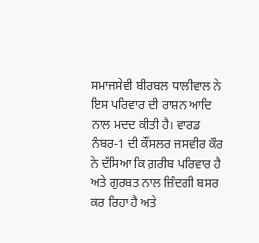ਸਮਾਜਸੇਵੀ ਬੀਰਬਲ ਧਾਲੀਵਾਲ ਨੇ ਇਸ ਪਰਿਵਾਰ ਦੀ ਰਾਸ਼ਨ ਆਦਿ ਨਾਲ ਮਦਦ ਕੀਤੀ ਹੈ। ਵਾਰਡ ਨੰਬਰ-1 ਦੀ ਕੌਂਸਲਰ ਜਸਵੀਰ ਕੌਰ ਨੇ ਦੱਸਿਆ ਕਿ ਗ਼ਰੀਬ ਪਰਿਵਾਰ ਹੈ ਅਤੇ ਗੁਰਬਤ ਨਾਲ ਜ਼ਿੰਦਗੀ ਬਸਰ ਕਰ ਰਿਹਾ ਹੈ ਅਤੇ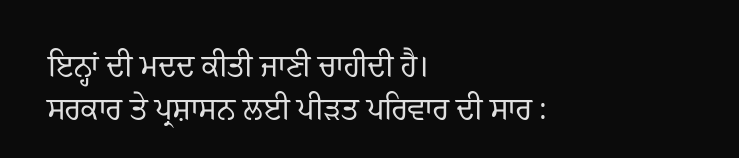ਇਨ੍ਹਾਂ ਦੀ ਮਦਦ ਕੀਤੀ ਜਾਣੀ ਚਾਹੀਦੀ ਹੈ।
ਸਰਕਾਰ ਤੇ ਪ੍ਰਸ਼ਾਸਨ ਲਈ ਪੀੜਤ ਪਰਿਵਾਰ ਦੀ ਸਾਰ :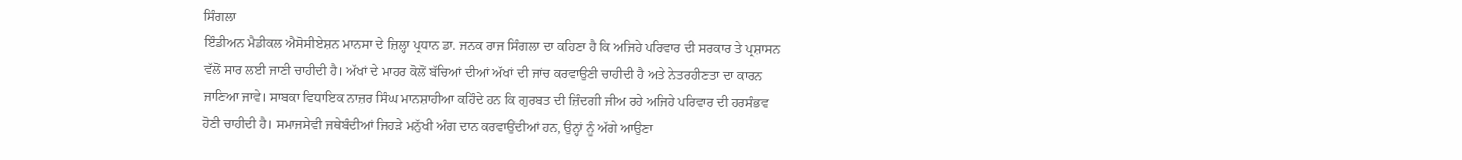ਸਿੰਗਲਾ
ਇੰਡੀਅਨ ਮੈਡੀਕਲ ਐਸੋਸੀਏਸ਼ਨ ਮਾਨਸਾ ਦੇ ਜ਼ਿਲ੍ਹਾ ਪ੍ਰਧਾਨ ਡਾ. ਜਨਕ ਰਾਜ ਸਿੰਗਲਾ ਦਾ ਕਹਿਣਾ ਹੈ ਕਿ ਅਜਿਹੇ ਪਰਿਵਾਰ ਦੀ ਸਰਕਾਰ ਤੇ ਪ੍ਰਸ਼ਾਸਨ ਵੱਲੋਂ ਸਾਰ ਲਈ ਜਾਣੀ ਚਾਹੀਦੀ ਹੈ। ਅੱਖਾਂ ਦੇ ਮਾਹਰ ਕੋਲੋਂ ਬੱਚਿਆਂ ਦੀਆਂ ਅੱਖਾਂ ਦੀ ਜਾਂਚ ਕਰਵਾਉਣੀ ਚਾਹੀਦੀ ਹੈ ਅਤੇ ਨੇਤਰਹੀਣਤਾ ਦਾ ਕਾਰਨ ਜਾਣਿਆ ਜਾਵੇ। ਸਾਬਕਾ ਵਿਧਾਇਕ ਨਾਜ਼ਰ ਸਿੰਘ ਮਾਨਸ਼ਾਹੀਆ ਕਹਿੰਦੇ ਹਨ ਕਿ ਗੁਰਬਤ ਦੀ ਜ਼ਿੰਦਗੀ ਜੀਅ ਰਹੇ ਅਜਿਹੇ ਪਰਿਵਾਰ ਦੀ ਹਰਸੰਭਵ ਹੋਣੀ ਚਾਹੀਦੀ ਹੈ। ਸਮਾਜਸੇਵੀ ਜਥੇਬੰਦੀਆਂ ਜਿਹੜੇ ਮਨੁੱਖੀ ਅੰਗ ਦਾਨ ਕਰਵਾਉਂਦੀਆਂ ਹਨ, ਉਨ੍ਹਾਂ ਨੂੰ ਅੱਗੇ ਆਉਣਾ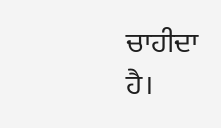ਚਾਹੀਦਾ ਹੈ।